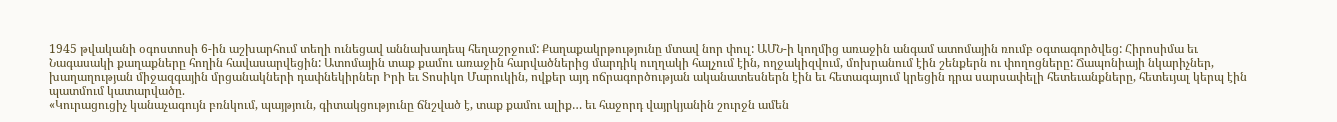1945 թվականի օգոստոսի 6-ին աշխարհում տեղի ունեցավ աննախադեպ հեղաշրջում: Քաղաքակրթությունը մտավ նոր փուլ: ԱՄՆ-ի կողմից առաջին անգամ ատոմային ռումբ օգտագործվեց: Հիրոսիմա եւ Նագասակի քաղաքները հողին հավասարվեցին: Ատոմային տաք քամու առաջին հարվածներից մարդիկ ուղղակի հալչում էին, ողջակիզվում, մոխրանում էին շենքերն ու փողոցները: Ճապոնիայի նկարիչներ, խաղաղության միջազգային մրցանակների դափնեկիրներ Իրի եւ Տոսիկո Մարուկին, ովքեր այդ ոճրագործության ականատեսներն էին եւ հետագայում կրեցին դրա սարսափելի հետեւանքները, հետեւյալ կերպ էին պատմում կատարվածը.
«Կուրացուցիչ կանաչագույն բռնկում, պայթյուն, գիտակցությունը ճնշված է, տաք քամու ալիք… եւ հաջորդ վայրկյանին շուրջն ամեն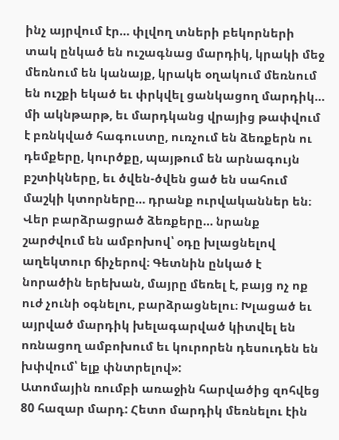ինչ այրվում էր… փլվող տների բեկորների տակ ընկած են ուշագնաց մարդիկ, կրակի մեջ մեռնում են կանայք, կրակե օղակում մեռնում են ուշքի եկած եւ փրկվել ցանկացող մարդիկ… մի ակնթարթ, եւ մարդկանց վրայից թափվում է բռնկված հագուստը, ուռչում են ձեռքերն ու դեմքերը, կուրծքը, պայթում են արնագույն բշտիկները, եւ ծվեն-ծվեն ցած են սահում մաշկի կտորները… դրանք ուրվականներ են։ Վեր բարձրացրած ձեռքերը… նրանք շարժվում են ամբոխով՝ օդը խլացնելով աղեկտուր ճիչերով։ Գետնին ընկած է նորածին երեխան, մայրը մեռել է, բայց ոչ ոք ուժ չունի օգնելու, բարձրացնելու։ Խլացած եւ այրված մարդիկ խելագարված կիտվել են ոռնացող ամբոխում եւ կուրորեն դեսուդեն են խփվում՝ ելք փնտրելով»:
Ատոմային ռումբի առաջին հարվածից զոհվեց 80 հազար մարդ: Հետո մարդիկ մեռնելու էին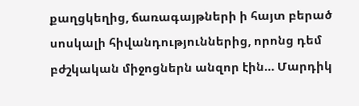քաղցկեղից, ճառագայթների ի հայտ բերած սոսկալի հիվանդություններից, որոնց դեմ բժշկական միջոցներն անզոր էին… Մարդիկ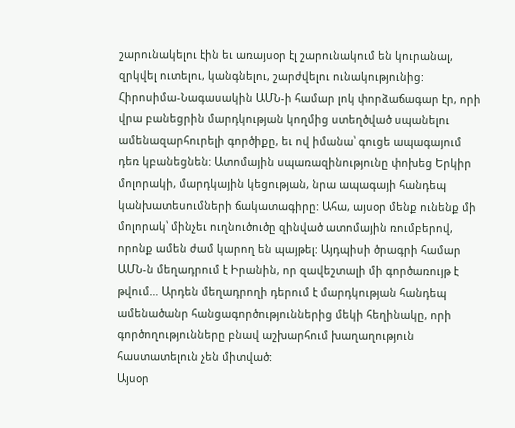շարունակելու էին եւ առայսօր էլ շարունակում են կուրանալ, զրկվել ուտելու, կանգնելու, շարժվելու ունակությունից: Հիրոսիմա-Նագասակին ԱՄՆ-ի համար լոկ փորձաճագար էր, որի վրա բանեցրին մարդկության կողմից ստեղծված սպանելու ամենազարհուրելի գործիքը, եւ ով իմանա՝ գուցե ապագայում դեռ կբանեցնեն: Ատոմային սպառազինությունը փոխեց Երկիր մոլորակի, մարդկային կեցության, նրա ապագայի հանդեպ կանխատեսումների ճակատագիրը: Ահա, այսօր մենք ունենք մի մոլորակ՝ մինչեւ ուղնուծուծը զինված ատոմային ռումբերով, որոնք ամեն ժամ կարող են պայթել: Այդպիսի ծրագրի համար ԱՄՆ-ն մեղադրում է Իրանին, որ զավեշտալի մի գործառույթ է թվում… Արդեն մեղադրողի դերում է մարդկության հանդեպ ամենածանր հանցագործություններից մեկի հեղինակը, որի գործողությունները բնավ աշխարհում խաղաղություն հաստատելուն չեն միտված:
Այսօր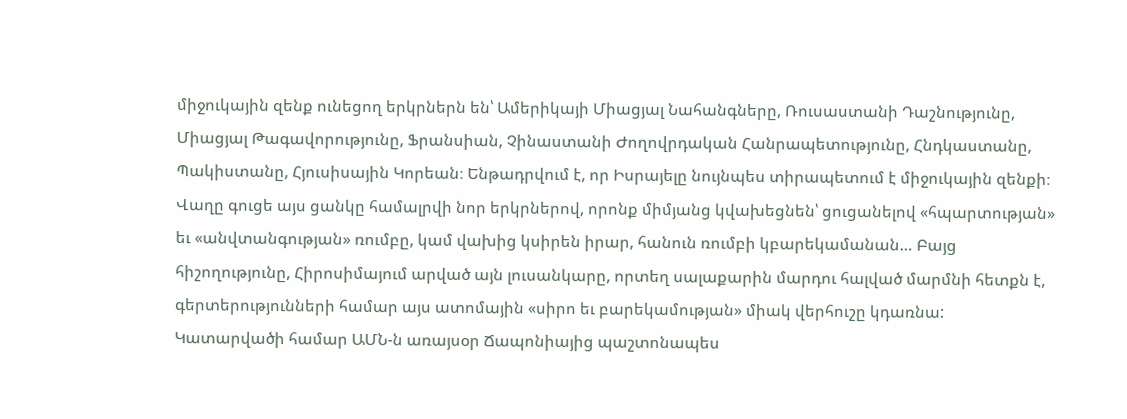միջուկային զենք ունեցող երկրներն են՝ Ամերիկայի Միացյալ Նահանգները, Ռուսաստանի Դաշնությունը, Միացյալ Թագավորությունը, Ֆրանսիան, Չինաստանի Ժողովրդական Հանրապետությունը, Հնդկաստանը, Պակիստանը, Հյուսիսային Կորեան։ Ենթադրվում է, որ Իսրայելը նույնպես տիրապետում է միջուկային զենքի։ Վաղը գուցե այս ցանկը համալրվի նոր երկրներով, որոնք միմյանց կվախեցնեն՝ ցուցանելով «հպարտության» եւ «անվտանգության» ռումբը, կամ վախից կսիրեն իրար, հանուն ռումբի կբարեկամանան… Բայց հիշողությունը, Հիրոսիմայում արված այն լուսանկարը, որտեղ սալաքարին մարդու հալված մարմնի հետքն է, գերտերությունների համար այս ատոմային «սիրո եւ բարեկամության» միակ վերհուշը կդառնա:
Կատարվածի համար ԱՄՆ-ն առայսօր Ճապոնիայից պաշտոնապես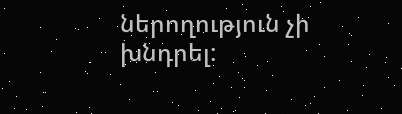ներողություն չի խնդրել: